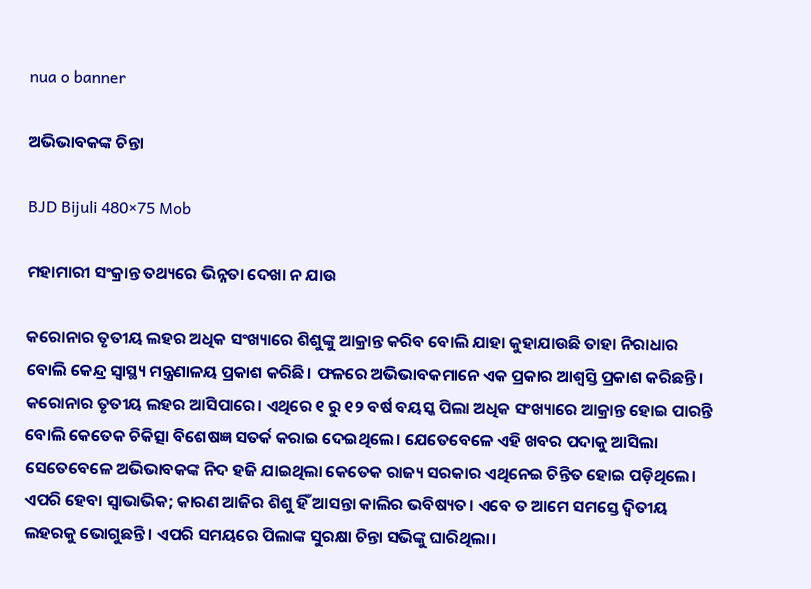nua o banner

ଅଭିଭାବକଙ୍କ ଚିନ୍ତା

BJD Bijuli 480×75 Mob

ମହାମାରୀ ସଂକ୍ରାନ୍ତ ତଥ୍ୟରେ ଭିନ୍ନତା ଦେଖା ନ ଯାଉ

କରୋନାର ତୃତୀୟ ଲହର ଅଧିକ ସଂଖ୍ୟାରେ ଶିଶୁଙ୍କୁ ଆକ୍ରାନ୍ତ କରିବ ବୋଲି ଯାହା କୁହାଯାଉଛି ତାହା ନିରାଧାର ବୋଲି କେନ୍ଦ୍ର ସ୍ବାସ୍ଥ୍ୟ ମନ୍ତ୍ରଣାଳୟ ପ୍ରକାଶ କରିଛି। ଫଳରେ ଅଭିଭାବକମାନେ ଏକ ପ୍ରକାର ଆଶ୍ବସ୍ତି ପ୍ରକାଶ କରିଛନ୍ତି। କରୋନାର ତୃତୀୟ ଲହର ଆସିପାରେ। ଏଥିରେ ୧ ରୁ ୧୨ ବର୍ଷ ବୟସ୍କ ପିଲା ଅଧିକ ସଂଖ୍ୟାରେ ଆକ୍ରାନ୍ତ ହୋଇ ପାରନ୍ତି ବୋଲି କେତେକ ଚିକିତ୍ସା ବିଶେଷଜ୍ଞ ସତର୍କ କରାଇ ଦେଇଥିଲେ। ଯେତେବେଳେ ଏହି ଖବର ପଦାକୁ ଆସିଲା ସେତେବେଳେ ଅଭିଭାବକଙ୍କ ନିଦ ହଜି ଯାଇଥିଲା କେତେକ ରାଜ୍ୟ ସରକାର ଏଥିନେଇ ଚିନ୍ତିତ ହୋଇ ପଡ଼ିଥିଲେ। ଏପରି ହେବା ସ୍ବାଭାଭିକ; କାରଣ ଆଜିର ଶିଶୁ ହିଁ ଆସନ୍ତା କାଲିର ଭବିଷ୍ୟତ। ଏବେ ତ ଆମେ ସମସ୍ତେ ଦ୍ବିତୀୟ ଲହରକୁ ଭୋଗୁଛନ୍ତି। ଏପରି ସମୟରେ ପିଲାଙ୍କ ସୁରକ୍ଷା ଚିନ୍ତା ସଭିଙ୍କୁ ଘାରିଥିଲା।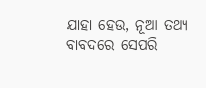ଯାହା ହେଉ, ନୂଆ ତଥ୍ୟ ବାବଦରେ ସେପରି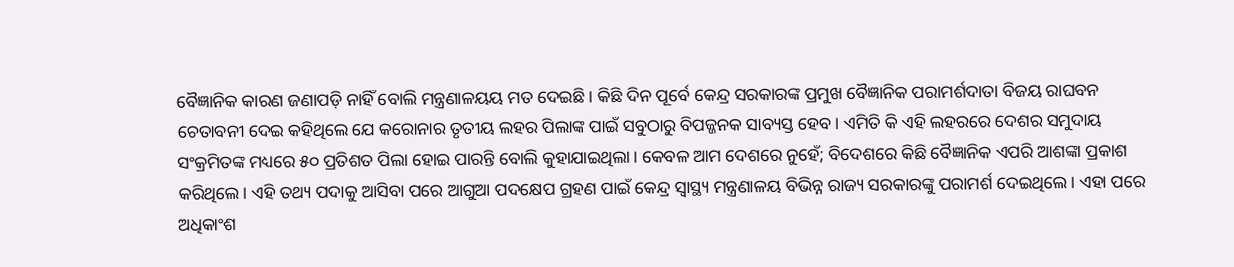ବୈଜ୍ଞାନିକ କାରଣ ଜଣାପଡ଼ି ନାହିଁ ବୋଲି ମନ୍ତ୍ରଣାଳୟୟ ମତ ଦେଇଛି। କିଛି ଦିନ ପୂର୍ବେ କେନ୍ଦ୍ର ସରକାରଙ୍କ ପ୍ରମୁଖ ବୈଜ୍ଞାନିକ ପରାମର୍ଶଦାତା ବିଜୟ ରାଘବନ ଚେତାବନୀ ଦେଇ କହିଥିଲେ ଯେ କରୋନାର ତୃତୀୟ ଲହର ପିଲାଙ୍କ ପାଇଁ ସବୁଠାରୁ ବିପଜ୍ଜନକ ସାବ୍ୟସ୍ତ ହେବ। ଏମିତି କି ଏହି ଲହରରେ ଦେଶର ସମୁଦାୟ ସଂକ୍ରମିତଙ୍କ ମଧ୍ୟରେ ୫୦ ପ୍ରତିଶତ ପିଲା ହୋଇ ପାରନ୍ତି ବୋଲି କୁହାଯାଇଥିଲା। କେବଳ ଆମ ଦେଶରେ ନୁହେଁ; ବିଦେଶରେ କିଛି ବୈଜ୍ଞାନିକ ଏପରି ଆଶଙ୍କା ପ୍ରକାଶ କରିଥିଲେ। ଏହି ତଥ୍ୟ ପଦାକୁ ଆସିବା ପରେ ଆଗୁଆ ପଦକ୍ଷେପ ଗ୍ରହଣ ପାଇଁ କେନ୍ଦ୍ର ସ୍ବାସ୍ଥ୍ୟ ମନ୍ତ୍ରଣାଳୟ ବିଭିନ୍ନ ରାଜ୍ୟ ସରକାରଙ୍କୁ ପରାମର୍ଶ ଦେଇଥିଲେ। ଏହା ପରେ ଅଧିକାଂଶ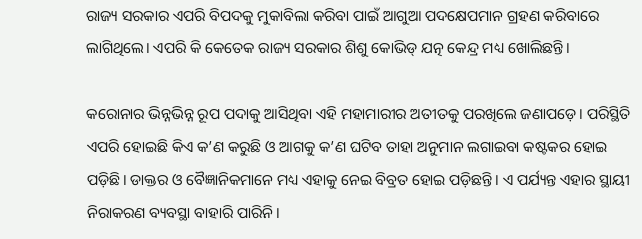ରାଜ୍ୟ ସରକାର ଏପରି ବିପଦକୁ ମୁକାବିଲା କରିବା ପାଇଁ ଆଗୁଆ ପଦକ୍ଷେପମାନ ଗ୍ରହଣ କରିବାରେ ଲାଗିଥିଲେ। ଏପରି କି କେତେକ ରାଜ୍ୟ ସରକାର ଶିଶୁ କୋଭିଡ୍‌ ଯତ୍ନ କେନ୍ଦ୍ର ମଧ୍ୟ ଖୋଲିଛନ୍ତି।

କରୋନାର ଭିନ୍ନଭିନ୍ନ ରୂପ ପଦାକୁ ଆସିଥିବା ଏହି ମହାମାରୀର ଅତୀତକୁ ପରଖିଲେ ଜଣାପଡ଼େ। ପରିସ୍ଥିତି ଏପରି ହୋଇଛି କିଏ କ’ଣ କରୁଛି ଓ ଆଗକୁ କ’ଣ ଘଟିବ ତାହା ଅନୁମାନ ଲଗାଇବା କଷ୍ଟକର ହୋଇ ପଡ଼ିଛି। ଡାକ୍ତର ଓ ବୈଜ୍ଞାନିକମାନେ ମଧ୍ୟ ଏହାକୁ ନେଇ ବିବ୍ରତ ହୋଇ ପଡ଼ିଛନ୍ତି। ଏ ପର୍ଯ୍ୟନ୍ତ ଏହାର ସ୍ଥାୟୀ ନିରାକରଣ ବ୍ୟବସ୍ଥା ବାହାରି ପାରିନି।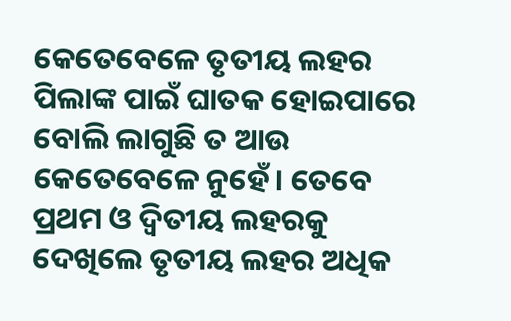କେତେବେଳେ ତୃତୀୟ ଲହର ପିଲାଙ୍କ ପାଇଁ ଘାତକ ହୋଇପାରେ ବୋଲି ଲାଗୁଛି ତ ଆଉ କେତେବେଳେ ନୁହେଁ। ତେବେ ପ୍ରଥମ ଓ ଦ୍ବିତୀୟ ଲହରକୁ ଦେଖିଲେ ତୃତୀୟ ଲହର ଅଧିକ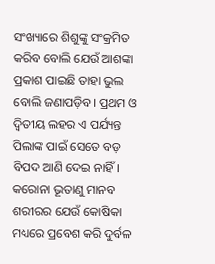ସଂଖ୍ୟାରେ ଶିଶୁଙ୍କୁ ସଂକ୍ରମିତ କରିବ ବୋଲି ଯେଉଁ ଆଶଙ୍କା ପ୍ରକାଶ ପାଇଛି ତାହା ଭୁଲ ବୋଲି ଜଣାପଡ଼ିବ। ପ୍ରଥମ ଓ ଦ୍ବିତୀୟ ଲହର ଏ ପର୍ଯ୍ୟନ୍ତ ପିଲାଙ୍କ ପାଇଁ ସେତେ ବଡ଼ ବିପଦ ଆଣି ଦେଇ ନାହିଁ। କରୋନା ଭୂତାଣୁ ମାନବ ଶରୀରର ଯେଉଁ କୋଷିକା ମଧ୍ୟରେ ପ୍ରବେଶ କରି ଦୁର୍ବଳ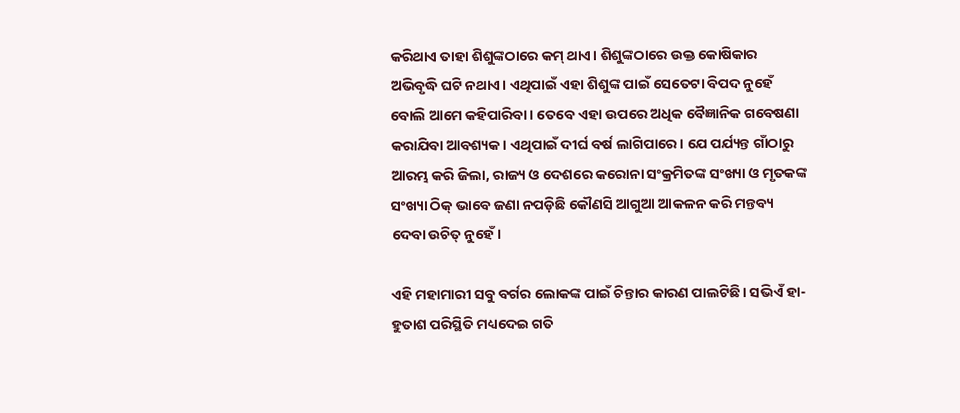କରିଥାଏ ତାହା ଶିଶୁଙ୍କଠାରେ କମ୍‌ ଥାଏ। ଶିଶୁଙ୍କଠାରେ ଉକ୍ତ କୋଷିକାର ଅଭିବୃଦ୍ଧି ଘଟି ନଥାଏ। ଏଥିପାଇଁ ଏହା ଶିଶୁଙ୍କ ପାଇଁ ସେତେଟା ବିପଦ ନୁହେଁ ବୋଲି ଆମେ କହିପାରିବା। ତେବେ ଏହା ଉପରେ ଅଧିକ ବୈଜ୍ଞାନିକ ଗବେଷଣା କରାଯିବା ଆବଶ୍ୟକ। ଏଥିପାଇଁ ଦୀର୍ଘ ବର୍ଷ ଲାଗିପାରେ। ଯେ ପର୍ଯ୍ୟନ୍ତ ଗାଁଠାରୁ ଆରମ୍ଭ କରି ଜିଲା, ରାଜ୍ୟ ଓ ଦେଶରେ କରୋନା ସଂକ୍ରମିତଙ୍କ ସଂଖ୍ୟା ଓ ମୃତକଙ୍କ ସଂଖ୍ୟା ଠିକ୍‌ ଭାବେ ଜଣା ନପଡ଼ିଛି କୌଣସି ଆଗୁଆ ଆକଳନ କରି ମନ୍ତବ୍ୟ ଦେବା ଉଚିତ୍‌ ନୁହେଁ।

ଏହି ମହାମାରୀ ସବୁ ବର୍ଗର ଲୋକଙ୍କ ପାଇଁ ଚିନ୍ତାର କାରଣ ପାଲଟିଛି। ସଭିଏଁ ହା-ହୁତାଶ ପରିସ୍ଥିତି ମଧ୍ୟଦେଇ ଗତି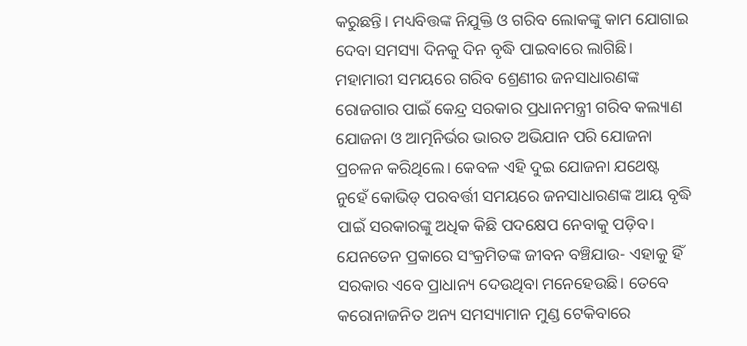କରୁଛନ୍ତି। ମଧ୍ୟବିତ୍ତଙ୍କ ନିଯୁକ୍ତି ଓ ଗରିବ ଲୋକଙ୍କୁ କାମ ଯୋଗାଇ ଦେବା ସମସ୍ୟା ଦିନକୁ ଦିନ ବୃଦ୍ଧି ପାଇବାରେ ଲାଗିଛି। ମହାମାରୀ ସମୟରେ ଗରିବ ଶ୍ରେଣୀର ଜନସାଧାରଣଙ୍କ ରୋଜଗାର ପାଇଁ କେନ୍ଦ୍ର ସରକାର ପ୍ରଧାନମନ୍ତ୍ରୀ ଗରିବ କଲ୍ୟାଣ ଯୋଜନା ଓ ଆତ୍ମନିର୍ଭର ଭାରତ ଅଭିଯାନ ପରି ଯୋଜନା ପ୍ରଚଳନ କରିଥିଲେ। କେବଳ ଏହି ଦୁଇ ଯୋଜନା ଯଥେଷ୍ଟ ନୁହେଁ କୋଭିଡ୍‌ ପରବର୍ତ୍ତୀ ସମୟରେ ଜନସାଧାରଣଙ୍କ ଆୟ ବୃଦ୍ଧି ପାଇଁ ସରକାରଙ୍କୁ ଅଧିକ କିଛି ପଦକ୍ଷେପ ନେବାକୁ ପଡ଼ିବ। ଯେନତେନ ପ୍ରକାରେ ସଂକ୍ରମିତଙ୍କ ଜୀବନ ବଞ୍ଚିଯାଉ- ଏହାକୁ ହିଁ ସରକାର ଏବେ ପ୍ରାଧାନ୍ୟ ଦେଉଥିବା ମନେହେଉଛି। ତେବେ କରୋନାଜନିତ ଅନ୍ୟ ସମସ୍ୟାମାନ ମୁଣ୍ଡ ଟେକିବାରେ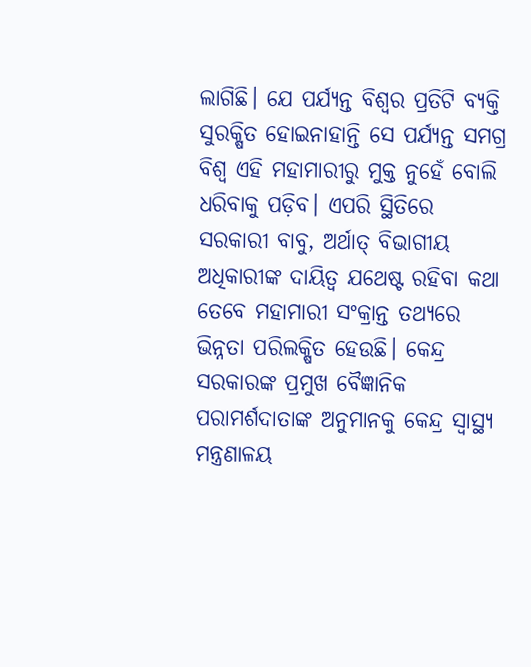ଲାଗିଛି। ଯେ ପର୍ଯ୍ୟନ୍ତ ବିଶ୍ବର ପ୍ରତିଟି ବ୍ୟକ୍ତି ସୁରକ୍ଷିତ ହୋଇନାହାନ୍ତି ସେ ପର୍ଯ୍ୟନ୍ତ ସମଗ୍ର ବିଶ୍ବ ଏହି ମହାମାରୀରୁ ମୁକ୍ତ ନୁହେଁ ବୋଲି ଧରିବାକୁ ପଡ଼ିବ। ଏପରି ସ୍ଥିତିରେ ସରକାରୀ ବାବୁ, ଅର୍ଥାତ୍‌ ବିଭାଗୀୟ ଅଧିକାରୀଙ୍କ ଦାୟିତ୍ବ ଯଥେଷ୍ଟ ରହିବା କଥା ତେବେ ମହାମାରୀ ସଂକ୍ରାନ୍ତ ତଥ୍ୟରେ ଭିନ୍ନତା ପରିଲକ୍ଷିତ ହେଉଛି। କେନ୍ଦ୍ର ସରକାରଙ୍କ ପ୍ରମୁଖ ବୈଜ୍ଞାନିକ ପରାମର୍ଶଦାତାଙ୍କ ଅନୁମାନକୁ କେନ୍ଦ୍ର ସ୍ବାସ୍ଥ୍ୟ ମନ୍ତ୍ରଣାଳୟ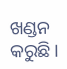ଖଣ୍ଡନ କରୁଛି।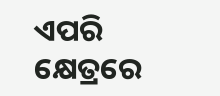ଏପରି କ୍ଷେତ୍ରରେ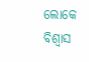ଲୋକେ ବିଶ୍ବାସ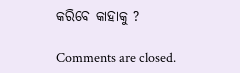କରିବେ କାହାକୁ ?

Comments are closed.